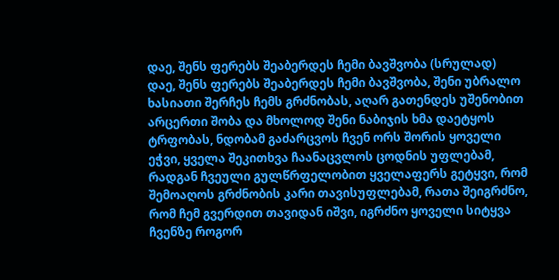დაე, შენს ფერებს შეაბერდეს ჩემი ბავშვობა (სრულად)
დაე, შენს ფერებს შეაბერდეს ჩემი ბავშვობა, შენი უბრალო ხასიათი შერჩეს ჩემს გრძნობას, აღარ გათენდეს უშენობით არცერთი შობა და მხოლოდ შენი ნაბიჯის ხმა დაეტყოს ტრფობას, ნდობამ გაძარცვოს ჩვენ ორს შორის ყოველი ეჭვი, ყველა შეკითხვა ჩაანაცვლოს ცოდნის უფლებამ, რადგან ჩვეული გულწრფელობით ყველაფერს გეტყვი, რომ შემოაღოს გრძნობის კარი თავისუფლებამ, რათა შეიგრძნო, რომ ჩემ გვერდით თავიდან იშვი, იგრძნო ყოველი სიტყვა ჩვენზე როგორ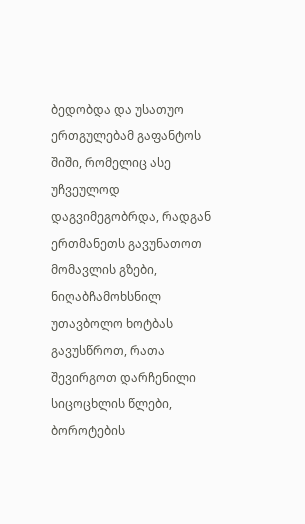ბედობდა და უსათუო ერთგულებამ გაფანტოს შიში, რომელიც ასე უჩვეულოდ დაგვიმეგობრდა, რადგან ერთმანეთს გავუნათოთ მომავლის გზები, ნიღაბჩამოხსნილ უთავბოლო ხოტბას გავუსწროთ, რათა შევირგოთ დარჩენილი სიცოცხლის წლები, ბოროტების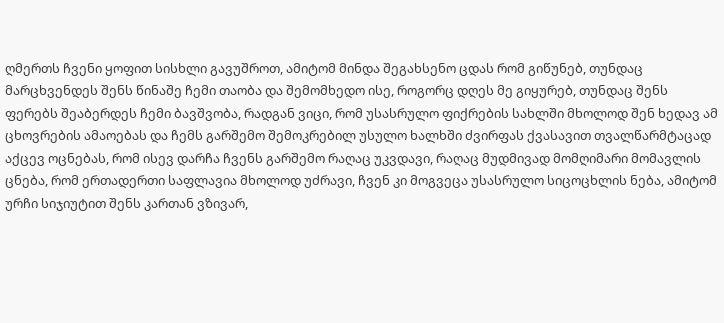ღმერთს ჩვენი ყოფით სისხლი გავუშროთ, ამიტომ მინდა შეგახსენო ცდას რომ გიწუნებ, თუნდაც მარცხვენდეს შენს წინაშე ჩემი თაობა და შემომხედო ისე, როგორც დღეს მე გიყურებ, თუნდაც შენს ფერებს შეაბერდეს ჩემი ბავშვობა, რადგან ვიცი, რომ უსასრულო ფიქრების სახლში მხოლოდ შენ ხედავ ამ ცხოვრების ამაოებას და ჩემს გარშემო შემოკრებილ უსულო ხალხში ძვირფას ქვასავით თვალწარმტაცად აქცევ ოცნებას, რომ ისევ დარჩა ჩვენს გარშემო რაღაც უკვდავი, რაღაც მუდმივად მომღიმარი მომავლის ცნება, რომ ერთადერთი საფლავია მხოლოდ უძრავი, ჩვენ კი მოგვეცა უსასრულო სიცოცხლის ნება, ამიტომ ურჩი სიჯიუტით შენს კართან ვზივარ,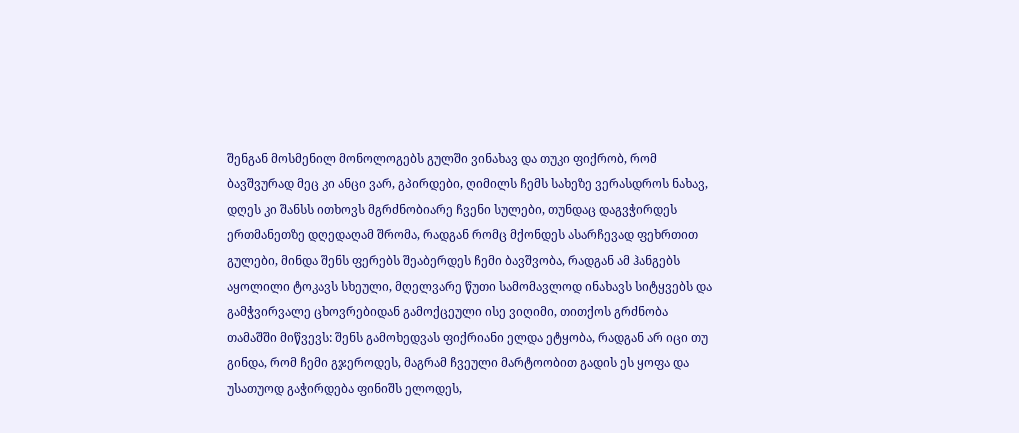შენგან მოსმენილ მონოლოგებს გულში ვინახავ და თუკი ფიქრობ, რომ ბავშვურად მეც კი ანცი ვარ, გპირდები, ღიმილს ჩემს სახეზე ვერასდროს ნახავ, დღეს კი შანსს ითხოვს მგრძნობიარე ჩვენი სულები, თუნდაც დაგვჭირდეს ერთმანეთზე დღედაღამ შრომა, რადგან რომც მქონდეს ასარჩევად ფეხრთით გულები, მინდა შენს ფერებს შეაბერდეს ჩემი ბავშვობა, რადგან ამ ჰანგებს აყოლილი ტოკავს სხეული, მღელვარე წუთი სამომავლოდ ინახავს სიტყვებს და გამჭვირვალე ცხოვრებიდან გამოქცეული ისე ვიღიმი, თითქოს გრძნობა თამაშში მიწვევს: შენს გამოხედვას ფიქრიანი ელდა ეტყობა, რადგან არ იცი თუ გინდა, რომ ჩემი გჯეროდეს, მაგრამ ჩვეული მარტოობით გადის ეს ყოფა და უსათუოდ გაჭირდება ფინიშს ელოდეს,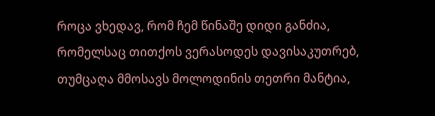როცა ვხედავ, რომ ჩემ წინაშე დიდი განძია, რომელსაც თითქოს ვერასოდეს დავისაკუთრებ, თუმცაღა მმოსავს მოლოდინის თეთრი მანტია,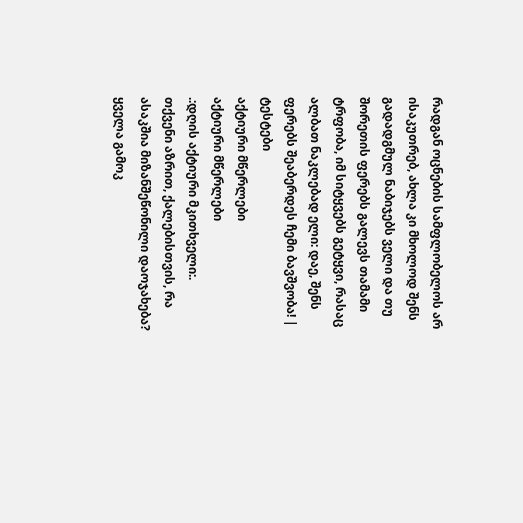რადგან ოცნების სამფლობელოს არ ისაკუთრებ, ახლა კი მხოლოდ შენს გადადგმულ ნაბიჯებს ველი და თუ შორეთის ფერებს გალევს თამამი ტრფობა, იმ სიტყვებს გეტყვი, რასაც ალბათ ნაკლებად ელი: დაე, შენს ფერებს შეაბერდეს ჩემი ბავშვობა! |
ტესტები
აქტიური მწერლები
აქტიური მწერლები
.:დღის აქტიური მკითხველი:.
თქვენი აზრით, ქალებისთვის, რა ასაკშია მიზანშეწონილი დაოჯახება?
ყველა გამოკ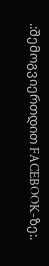.:შემოგვიერთდით FACEBOOK-ზე:.